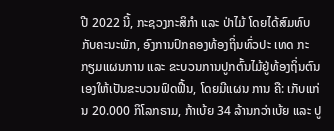ປີ 2022 ນີ້, ກະຊວງກະສິກໍາ ແລະ ປ່າໄມ້ ໂດຍໄດ້ສົມທົບກັບຄະນະພັກ, ອົງການປົກຄອງທ້ອງຖິ່ນທົ່ວປະ ເທດ ກະກຽມແຜນການ ແລະ ຂະບວນການປູກຕົ້ນໄມ້ຢູ່ທ້ອງຖິ່ນຕົນເອງໃຫ້ເປັນຂະບວນຟົດຟື້ນ, ໂດຍມີແຜນ ການ ຄື: ເກັບແກ່ນ 20.000 ກິໂລກຣາມ, ກ້າເບ້ຍ 34 ລ້ານກວ່າເບ້ຍ ແລະ ປູ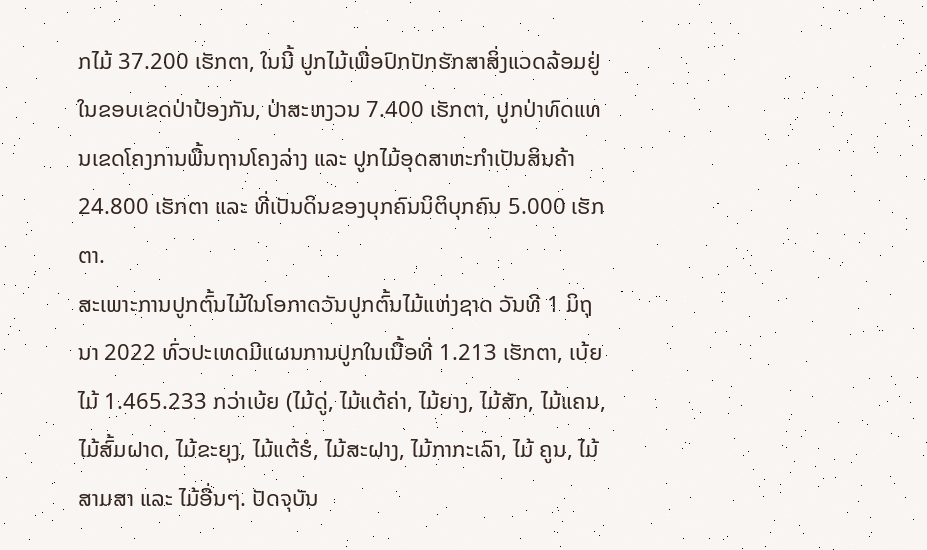ກໄມ້ 37.200 ເຮັກຕາ, ໃນນີ້ ປູກໄມ້ເພື່ອປົກປັກຮັກສາສິ່ງແວດລ້ອມຢູ່ໃນຂອບເຂດປ່າປ້ອງກັນ, ປ່າສະຫງວນ 7.400 ເຮັກຕາ, ປູກປ່າທົດແທນເຂດໂຄງການພື້ນຖານໂຄງລ່າງ ແລະ ປູກໄມ້ອຸດສາຫະກໍາເປັນສິນຄ້າ 24.800 ເຮັກຕາ ແລະ ທີ່ເປັນດິນຂອງບຸກຄົນນິຕິບຸກຄົນ 5.000 ເຮັກຕາ.
ສະເພາະການປູກຕົ້ນໄມ້ໃນໂອກາດວັນປູກຕົ້ນໄມ້ແຫ່ງຊາດ ວັນທີ 1 ມິຖຸນາ 2022 ທົ່ວປະເທດມີແຜນການປູກໃນເນື້ອທີ່ 1.213 ເຮັກຕາ, ເບ້ຍໄມ້ 1.465.233 ກວ່າເບ້ຍ (ໄມ້ດູ່, ໄມ້ແຕ້ຄ່າ, ໄມ້ຍາງ, ໄມ້ສັກ, ໄມ້ແຄນ, ໄມ້ສົ້ມຝາດ, ໄມ້ຂະຍຸງ, ໄມ້ແຕ້ຮໍ, ໄມ້ສະຝາງ, ໄມ້ກາກະເລົາ, ໄມ້ ຄູນ, ໄມ້ສາມສາ ແລະ ໄມ້ອື່ນໆ. ປັດຈຸບັນ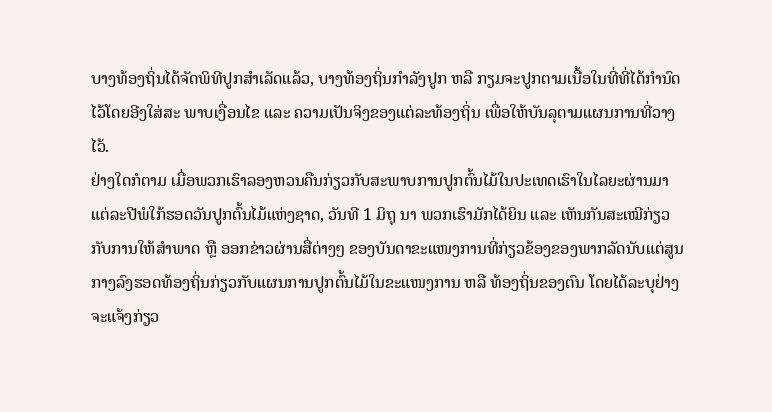ບາງທ້ອງຖິ່ນໄດ້ຈັດພິທີປູກສໍາເລັດແລ້ວ, ບາງທ້ອງຖິ່ນກໍາລັງປູກ ຫລື ກຽມຈະປູກຕາມເນື້ອໃນທີ່ທີ່ໄດ້ກໍານົດໄວ້ໂດຍອີງໃສ່ສະ ພາບເງື່ອນໄຂ ແລະ ຄວາມເປັນຈິງຂອງແຕ່ລະທ້ອງຖິ່ນ ເພື່ອໃຫ້ບັນລຸຕາມແຜນການທີ່ວາງໄວ້.
ຢ່າງໃດກໍຕາມ ເມື່ອພວກເຮົາລອງຫວນຄືນກ່ຽວກັບສະພາບການປູກຕົ້ນໄມ້ໃນປະເທດເຮົາໃນໄລຍະຜ່ານມາແຕ່ລະປີພໍໃກ້ຮອດວັນປູກຕົ້ນໄມ້ແຫ່ງຊາດ, ວັນທີ 1 ມິຖຸ ນາ ພວກເຮົາມັກໄດ້ຍິນ ແລະ ເຫັນກັນສະເໝີກ່ຽວກັບການໃຫ້ສຳພາດ ຫຼື ອອກຂ່າວຜ່ານສື່ຕ່າງໆ ຂອງບັນດາຂະແໜງການທີ່ກ່ຽວຂ້ອງຂອງພາກລັດນັບແຕ່ສູນກາງລົງຮອດທ້ອງຖິ່ນກ່ຽວກັບແຜນການປູກຕົ້ນໄມ້ໃນຂະແໜງການ ຫລື ທ້ອງຖິ່ນຂອງຕົນ ໂດຍໄດ້ລະບຸຢ່າງຈະແຈ້ງກ່ຽວ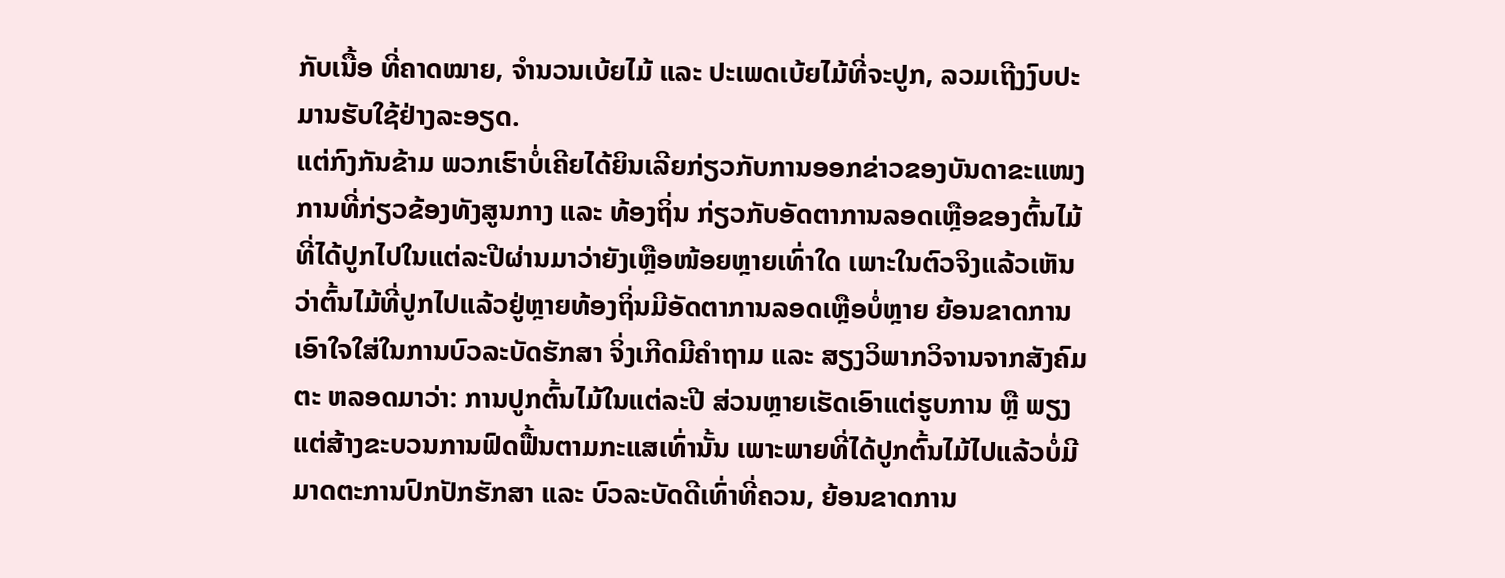ກັບເນື້ອ ທີ່ຄາດໝາຍ, ຈຳນວນເບ້ຍໄມ້ ແລະ ປະເພດເບ້ຍໄມ້ທີ່ຈະປູກ, ລວມເຖີງງົບປະມານຮັບໃຊ້ຢ່າງລະອຽດ.
ແຕ່ກົງກັນຂ້າມ ພວກເຮົາບໍ່ເຄີຍໄດ້ຍິນເລີຍກ່ຽວກັບການອອກຂ່າວຂອງບັນດາຂະແໜງການທີ່ກ່ຽວຂ້ອງທັງສູນກາງ ແລະ ທ້ອງຖິ່ນ ກ່ຽວກັບອັດຕາການລອດເຫຼືອຂອງຕົ້ນໄມ້ທີ່ໄດ້ປູກໄປໃນແຕ່ລະປີຜ່ານມາວ່າຍັງເຫຼືອໜ້ອຍຫຼາຍເທົ່າໃດ ເພາະໃນຕົວຈິງແລ້ວເຫັນວ່າຕົ້ນໄມ້ທີ່ປູກໄປແລ້ວຢູ່ຫຼາຍທ້ອງຖິ່ນມີອັດຕາການລອດເຫຼືອບໍ່ຫຼາຍ ຍ້ອນຂາດການເອົາໃຈໃສ່ໃນການບົວລະບັດຮັກສາ ຈິ່ງເກີດມີຄຳຖາມ ແລະ ສຽງວິພາກວິຈານຈາກສັງຄົມຕະ ຫລອດມາວ່າ: ການປູກຕົ້ນໄມ້ໃນແຕ່ລະປີ ສ່ວນຫຼາຍເຮັດເອົາແຕ່ຮູບການ ຫຼື ພຽງແຕ່ສ້າງຂະບວນການຟົດຟື້ນຕາມກະແສເທົ່ານັ້ນ ເພາະພາຍທີ່ໄດ້ປູກຕົ້ນໄມ້ໄປແລ້ວບໍ່ມີມາດຕະການປົກປັກຮັກສາ ແລະ ບົວລະບັດດີເທົ່າທີ່ຄວນ, ຍ້ອນຂາດການ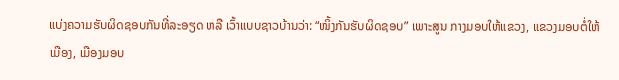ແບ່ງຄວາມຮັບຜິດຊອບກັນທີ່ລະອຽດ ຫລື ເວົ້າແບບຊາວບ້ານວ່າ: “ໜິ້ງກັນຮັບຜິດຊອບ” ເພາະສູນ ກາງມອບໃຫ້ແຂວງ, ແຂວງມອບຕໍ່ໃຫ້ເມືອງ, ເມືອງມອບ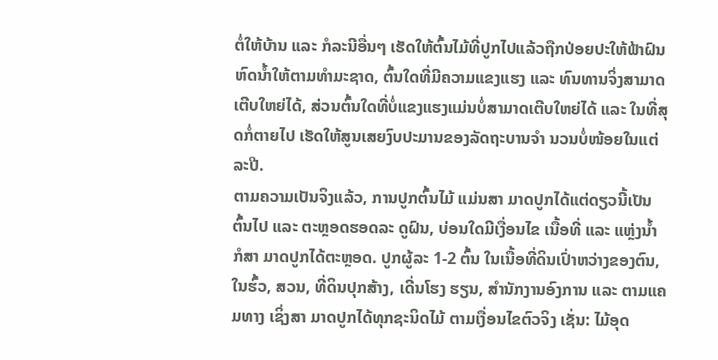ຕໍ່ໃຫ້ບ້ານ ແລະ ກໍລະນີອື່ນໆ ເຮັດໃຫ້ຕົ້ນໄມ້ທີ່ປູກໄປແລ້ວຖືກປ່ອຍປະໃຫ້ຟ້າຝົນຫົດນໍ້າໃຫ້ຕາມທຳມະຊາດ, ຕົ້ນໃດທີ່ມີຄວາມແຂງແຮງ ແລະ ທົນທານຈິ່ງສາມາດເຕີບໃຫຍ່ໄດ້, ສ່ວນຕົ້ນໃດທີ່ບໍ່ແຂງແຮງແມ່ນບໍ່ສາມາດເຕີບໃຫຍ່ໄດ້ ແລະ ໃນທີ່ສຸດກໍ່ຕາຍໄປ ເຮັດໃຫ້ສູນເສຍງົບປະມານຂອງລັດຖະບານຈຳ ນວນບໍ່ໜ້ອຍໃນແຕ່ລະປີ.
ຕາມຄວາມເປັນຈິງແລ້ວ, ການປູກຕົ້ນໄມ້ ແມ່ນສາ ມາດປູກໄດ້ແຕ່ດຽວນີ້ເປັນຕົ້ນໄປ ແລະ ຕະຫຼອດຮອດລະ ດູຝົນ, ບ່ອນໃດມີເງື່ອນໄຂ ເນື້ອທີ່ ແລະ ແຫຼ່ງນໍ້າ ກໍສາ ມາດປູກໄດ້ຕະຫຼອດ. ປູກຜູ້ລະ 1-2 ຕົ້ນ ໃນເນື້ອທີ່ດິນເປົ່າຫວ່າງຂອງຕົນ, ໃນຮົ້ວ, ສວນ, ທີ່ດິນປຸກສ້າງ, ເດີ່ນໂຮງ ຮຽນ, ສໍານັກງານອົງການ ແລະ ຕາມແຄມທາງ ເຊິ່ງສາ ມາດປູກໄດ້ທຸກຊະນິດໄມ້ ຕາມເງື່ອນໄຂຕົວຈິງ ເຊັ່ນ: ໄມ້ອຸດ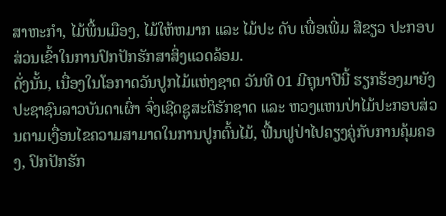ສາຫະກໍາ, ໄມ້ພື້ນເມືອງ, ໄມ້ໃຫ້ຫມາກ ແລະ ໄມ້ປະ ດັບ ເພື່ອເພີ່ມ ສີຂຽວ ປະກອບສ່ວນເຂົ້າໃນການປົກປັກຮັກສາສິ່ງແວດລ້ອມ.
ດັ່ງນັ້ນ, ເນື່ອງໃນໂອກາດວັນປູກໄມ້ແຫ່ງຊາດ ວັນທີ 01 ມີຖຸນາປີນີ້ ຮຽກຮ້ອງມາຍັງປະຊາຊົນລາວບັນດາເຜົ່າ ຈົ່ງເຊີດຊູສະຕິຮັກຊາດ ແລະ ຫວງແຫນປ່າໄມ້ປະກອບສ່ວນຕາມເງື່ອນໄຂຄວາມສາມາດໃນການປູກຕົ້ນໄມ້, ຟື້ນຟູປ່າໄປຄຽງຄູ່ກັບການຄຸ້ມຄອງ, ປົກປັກຮັກ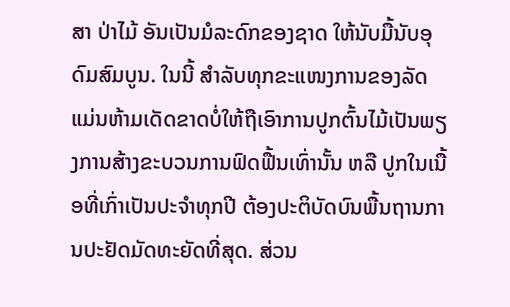ສາ ປ່າໄມ້ ອັນເປັນມໍລະດົກຂອງຊາດ ໃຫ້ນັບມື້ນັບອຸດົມສົມບູນ. ໃນນີ້ ສໍາລັບທຸກຂະແໜງການຂອງລັດ ແມ່ນຫ້າມເດັດຂາດບໍ່ໃຫ້ຖືເອົາການປູກຕົ້ນໄມ້ເປັນພຽງການສ້າງຂະບວນການຟົດຟື້ນເທົ່ານັ້ນ ຫລື ປູກໃນເນື້ອທີ່ເກົ່າເປັນປະຈຳທຸກປີ ຕ້ອງປະຕິບັດບົນພື້ນຖານການປະຢັດມັດທະຍັດທີ່ສຸດ. ສ່ວນ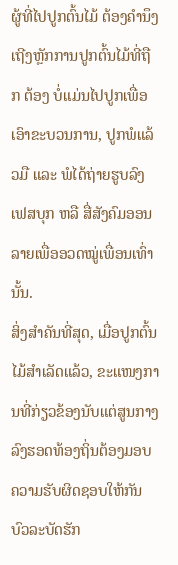ຜູ້ທີ່ໄປປູກຕົ້ນໄມ້ ຕ້ອງຄຳນຶງເຖີງຫຼັກການປູກຕົ້ນໄມ້ທີ່ຖືກ ຕ້ອງ ບໍ່ແມ່ນໄປປູກເພື່ອເອົາຂະບວນການ, ປູກພໍແລ້ວມື ແລະ ພໍໄດ້ຖ່າຍຮູບລົງເຟສບຸກ ຫລື ສື່ສັງຄົມອອນລາຍເພື່ອອວດໝູ່ເພື່ອນເທົ່ານັ້ນ.
ສິ່ງສໍາຄັນທີ່ສຸດ, ເມື່ອປູກຕົ້ນໄມ້ສຳເລັດແລ້ວ, ຂະແໜງການທີ່ກ່ຽວຂ້ອງນັບແຕ່ສູນກາງລົງຮອດທ້ອງຖິ່ນຕ້ອງມອບຄວາມຮັບຜິດຊອບໃຫ້ກັນບົວລະບັດຮັກ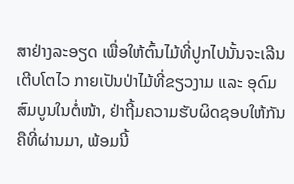ສາຢ່າງລະອຽດ ເພື່ອໃຫ້ຕົ້ນໄມ້ທີ່ປູກໄປນັ້ນຈະເລີນເຕີບໂຕໄວ ກາຍເປັນປ່າໄມ້ທີ່ຂຽວງາມ ແລະ ອຸດົມສົມບູນໃນຕໍ່ໜ້າ, ຢ່າຖີ້ມຄວາມຮັບຜິດຊອບໃຫ້ກັນຄືທີ່ຜ່ານມາ, ພ້ອມນີ້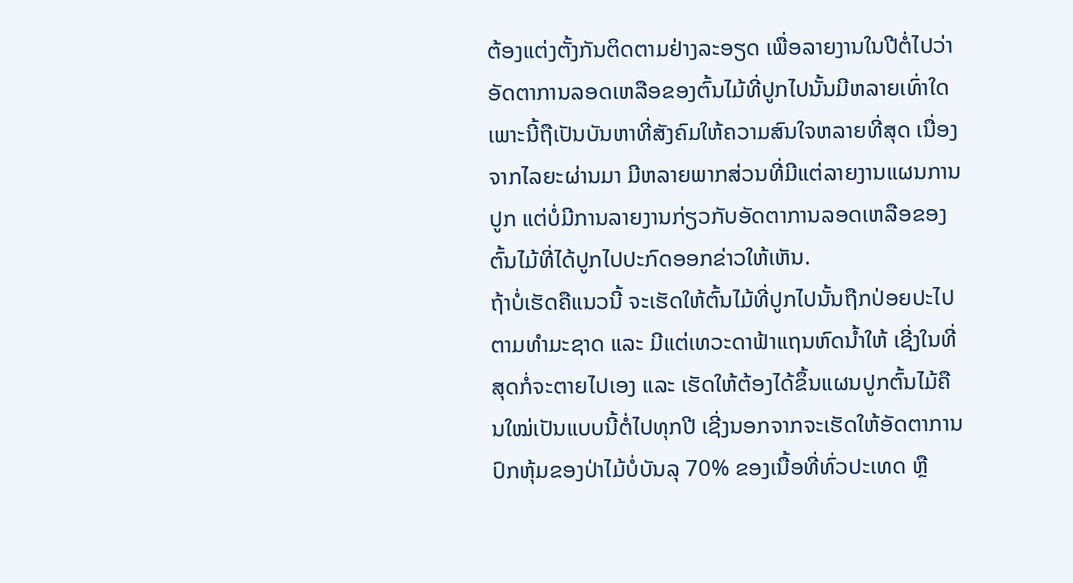ຕ້ອງແຕ່ງຕັ້ງກັນຕິດຕາມຢ່າງລະອຽດ ເພື່ອລາຍງານໃນປີຕໍ່ໄປວ່າອັດຕາການລອດເຫລືອຂອງຕົ້ນໄມ້ທີ່ປູກໄປນັ້ນມີຫລາຍເທົ່າໃດ ເພາະນີ້ຖືເປັນບັນຫາທີ່ສັງຄົມໃຫ້ຄວາມສົນໃຈຫລາຍທີ່ສຸດ ເນື່ອງຈາກໄລຍະຜ່ານມາ ມີຫລາຍພາກສ່ວນທີ່ມີແຕ່ລາຍງານແຜນການປູກ ແຕ່ບໍ່ມີການລາຍງານກ່ຽວກັບອັດຕາການລອດເຫລືອຂອງຕົ້ນໄມ້ທີ່ໄດ້ປູກໄປປະກົດອອກຂ່າວໃຫ້ເຫັນ.
ຖ້າບໍ່ເຮັດຄືແນວນີ້ ຈະເຮັດໃຫ້ຕົ້ນໄມ້ທີ່ປູກໄປນັ້ນຖືກປ່ອຍປະໄປຕາມທຳມະຊາດ ແລະ ມີແຕ່ເທວະດາຟ້າແຖນຫົດນໍ້າໃຫ້ ເຊີ່ງໃນທີ່ສຸດກໍ່ຈະຕາຍໄປເອງ ແລະ ເຮັດໃຫ້ຕ້ອງໄດ້ຂຶ້ນແຜນປູກຕົ້ນໄມ້ຄືນໃໝ່ເປັນແບບນີ້ຕໍ່ໄປທຸກປີ ເຊີ່ງນອກຈາກຈະເຮັດໃຫ້ອັດຕາການປົກຫຸ້ມຂອງປ່າໄມ້ບໍ່ບັນລຸ 70% ຂອງເນື້ອທີ່ທົ່ວປະເທດ ຫຼື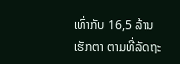ເທົ່າກັບ 16,5 ລ້ານເຮັກຕາ ຕາມທີ່ລັດຖະ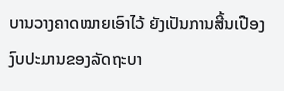ບານວາງຄາດໝາຍເອົາໄວ້ ຍັງເປັນການສີ້ນເປືອງງົບປະມານຂອງລັດຖະບາ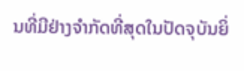ນທີ່ມີຢ່າງຈໍາກັດທີ່ສຸດໃນປັດຈຸບັນຍິ່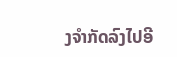ງຈໍາກັດລົງໄປອີ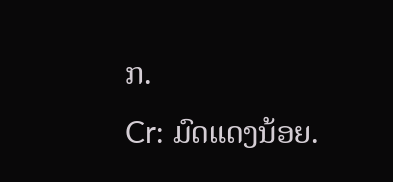ກ.
Cr: ມົດແດງນ້ອຍ.